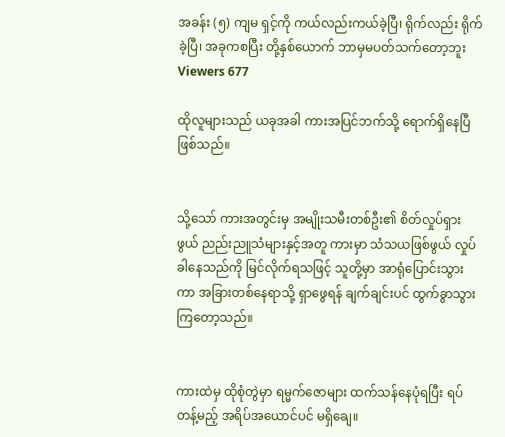အခန်း (၅) ကျမ ရှင့်ကို ကယ်လည်းကယ်ခဲ့ပြီ၊ ရိုက်လည်း ရိုက်ခဲ့ပြီ၊ အခုကစပြီး တို့နှစ်ယောက် ဘာမှမပတ်သက်တော့ဘူး
Viewers 677

ထိုလူများသည် ယခုအခါ ကားအပြင်ဘက်သို့ ရောက်ရှိနေပြီဖြစ်သည်။


သို့သော် ကားအတွင်းမှ အမျိုးသမီးတစ်ဦး၏ စိတ်လှုပ်ရှားဖွယ် ညည်းညူသံများနှင့်အတူ ကားမှာ သံသယဖြစ်ဖွယ် လှုပ်ခါနေသည်ကို မြင်လိုက်ရသဖြင့် သူတို့မှာ အာရုံပြောင်းသွားကာ အခြားတစ်နေရာသို့ ရှာဖွေရန် ချက်ချင်းပင် ထွက်ခွာသွားကြတော့သည်။


ကားထဲမှ ထိုစုံတွဲမှာ ရမ္မက်ဇောများ ထက်သန်နေပုံရပြီး ရပ်တန့်မည့် အရိပ်အယောင်ပင် မရှိချေ။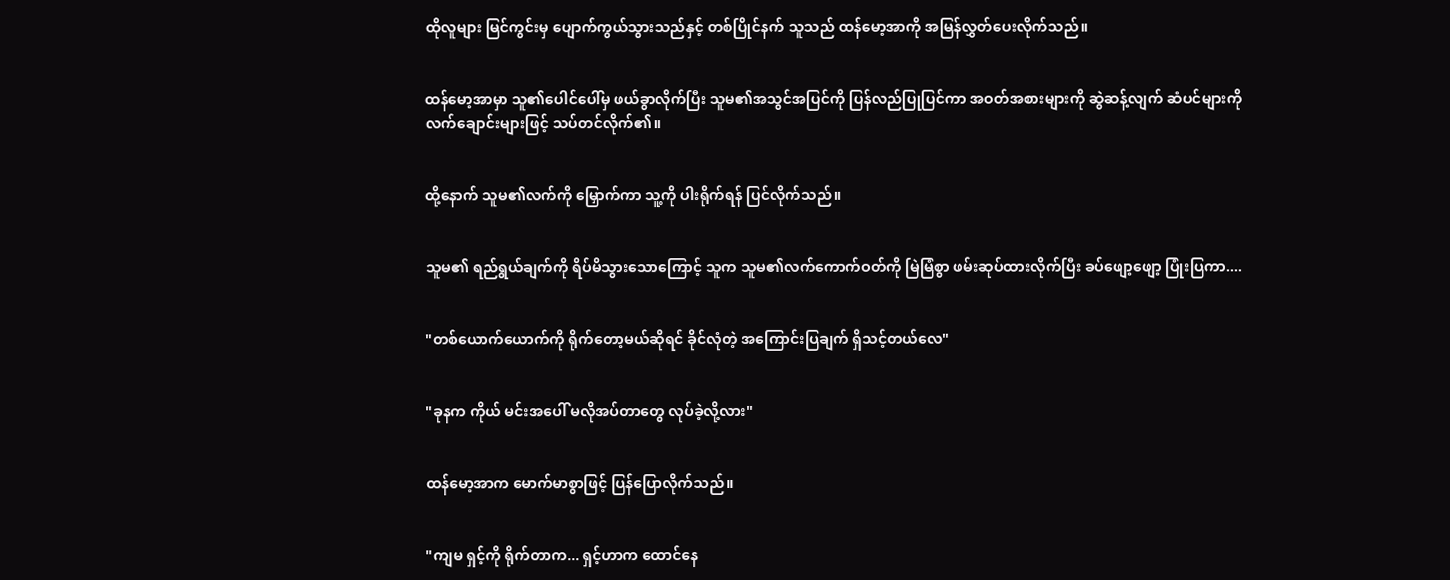ထိုလူများ မြင်ကွင်းမှ ပျောက်ကွယ်သွားသည်နှင့် တစ်ပြိုင်နက် သူသည် ထန်မော့အာကို အမြန်လွှတ်ပေးလိုက်သည်။


ထန်မော့အာမှာ သူ၏ပေါင်ပေါ်မှ ဖယ်ခွာလိုက်ပြီး သူမ၏အသွင်အပြင်ကို ပြန်လည်ပြုပြင်ကာ အဝတ်အစားများကို ဆွဲဆန့်လျက် ဆံပင်များကို လက်ချောင်းများဖြင့် သပ်တင်လိုက်၏။


ထို့နောက် သူမ၏လက်ကို မြှောက်ကာ သူ့ကို ပါးရိုက်ရန် ပြင်လိုက်သည်။


သူမ၏ ရည်ရွယ်ချက်ကို ရိပ်မိသွားသောကြောင့် သူက သူမ၏လက်ကောက်ဝတ်ကို မြဲမြံစွာ ဖမ်းဆုပ်ထားလိုက်ပြီး ခပ်ဖျော့ဖျော့ ပြုံးပြကာ....


"တစ်ယောက်ယောက်ကို ရိုက်တော့မယ်ဆိုရင် ခိုင်လုံတဲ့ အကြောင်းပြချက် ရှိသင့်တယ်လေ"


"ခုနက ကိုယ် မင်းအပေါ် မလိုအပ်တာတွေ လုပ်ခဲ့လို့လား"


ထန်မော့အာက မောက်မာစွာဖြင့် ပြန်ပြောလိုက်သည်။


"ကျမ ရှင့်ကို ရိုက်တာက... ရှင့်ဟာက ထောင်နေ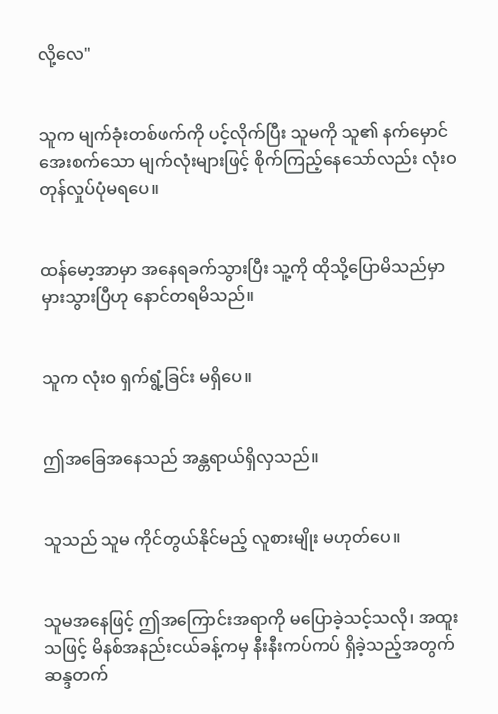လို့လေ"


သူက မျက်ခုံးတစ်ဖက်ကို ပင့်လိုက်ပြီး သူမကို သူ၏ နက်မှောင်အေးစက်သော မျက်လုံးများဖြင့် စိုက်ကြည့်နေသော်လည်း လုံးဝ တုန်လှုပ်ပုံမရပေ။


ထန်မော့အာမှာ အနေရခက်သွားပြီး သူ့ကို ထိုသို့ပြောမိသည်မှာ မှားသွားပြီဟု နောင်တရမိသည်။


သူက လုံးဝ ရှက်ရွံ့ခြင်း မရှိပေ။


ဤအခြေအနေသည် အန္တရာယ်ရှိလှသည်။


သူသည် သူမ ကိုင်တွယ်နိုင်မည့် လူစားမျိုး မဟုတ်ပေ။


သူမအနေဖြင့် ဤအကြောင်းအရာကို မပြောခဲ့သင့်သလို၊ အထူးသဖြင့် မိနစ်အနည်းငယ်ခန့်ကမှ နီးနီးကပ်ကပ် ရှိခဲ့သည့်အတွက် ဆန္ဒတက်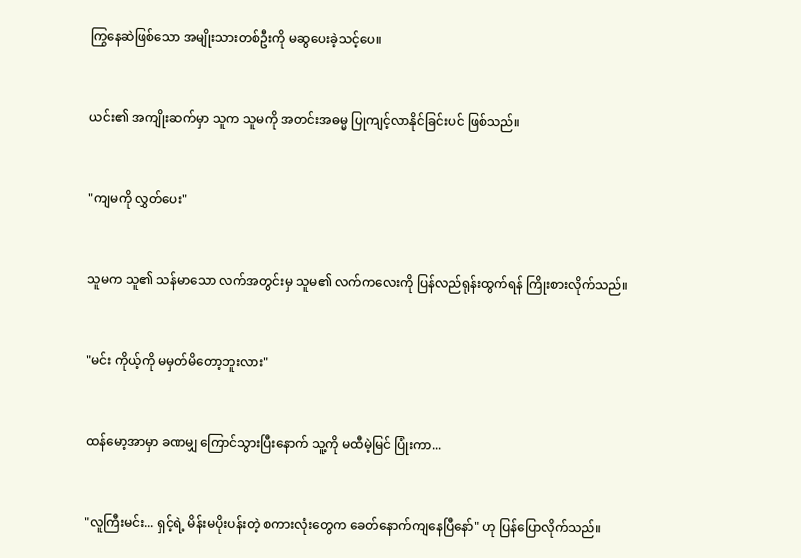ကြွနေဆဲဖြစ်သော အမျိုးသားတစ်ဦးကို မဆွပေးခဲ့သင့်ပေ။


ယင်း၏ အကျိုးဆက်မှာ သူက သူမကို အတင်းအဓမ္မ ပြုကျင့်လာနိုင်ခြင်းပင် ဖြစ်သည်။


"ကျမကို လွှတ်ပေး"


သူမက သူ၏ သန်မာသော လက်အတွင်းမှ သူမ၏ လက်ကလေးကို ပြန်လည်ရုန်းထွက်ရန် ကြိုးစားလိုက်သည်။


"မင်း ကိုယ့်ကို မမှတ်မိတော့ဘူးလား"


ထန်မော့အာမှာ ခဏမျှ ကြောင်သွားပြီးနောက် သူ့ကို မထီမဲ့မြင် ပြုံးကာ...


"လူကြီးမင်း... ရှင့်ရဲ့ မိန်းမပိုးပန်းတဲ့ စကားလုံးတွေက ခေတ်နောက်ကျနေပြီနော်" ဟု ပြန်ပြောလိုက်သည်။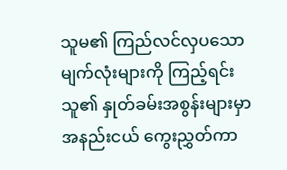သူမ၏ ကြည်လင်လှပသော မျက်လုံးများကို ကြည့်ရင်း သူ၏ နှုတ်ခမ်းအစွန်းများမှာ အနည်းငယ် ကွေးညွှတ်ကာ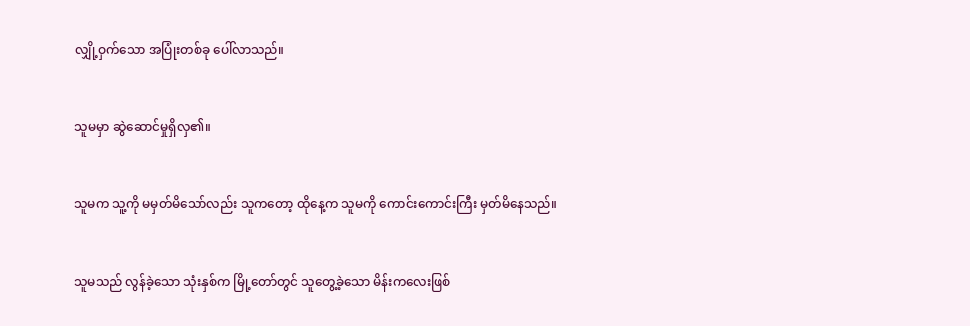လျှို့ဝှက်သော အပြုံးတစ်ခု ပေါ်လာသည်။


သူမမှာ ဆွဲဆောင်မှုရှိလှ၏။


သူမက သူ့ကို မမှတ်မိသော်လည်း သူကတော့ ထိုနေ့က သူမကို ကောင်းကောင်းကြီး မှတ်မိနေသည်။


သူမသည် လွန်ခဲ့သော သုံးနှစ်က မြို့တော်တွင် သူတွေ့ခဲ့သော မိန်းကလေးဖြစ်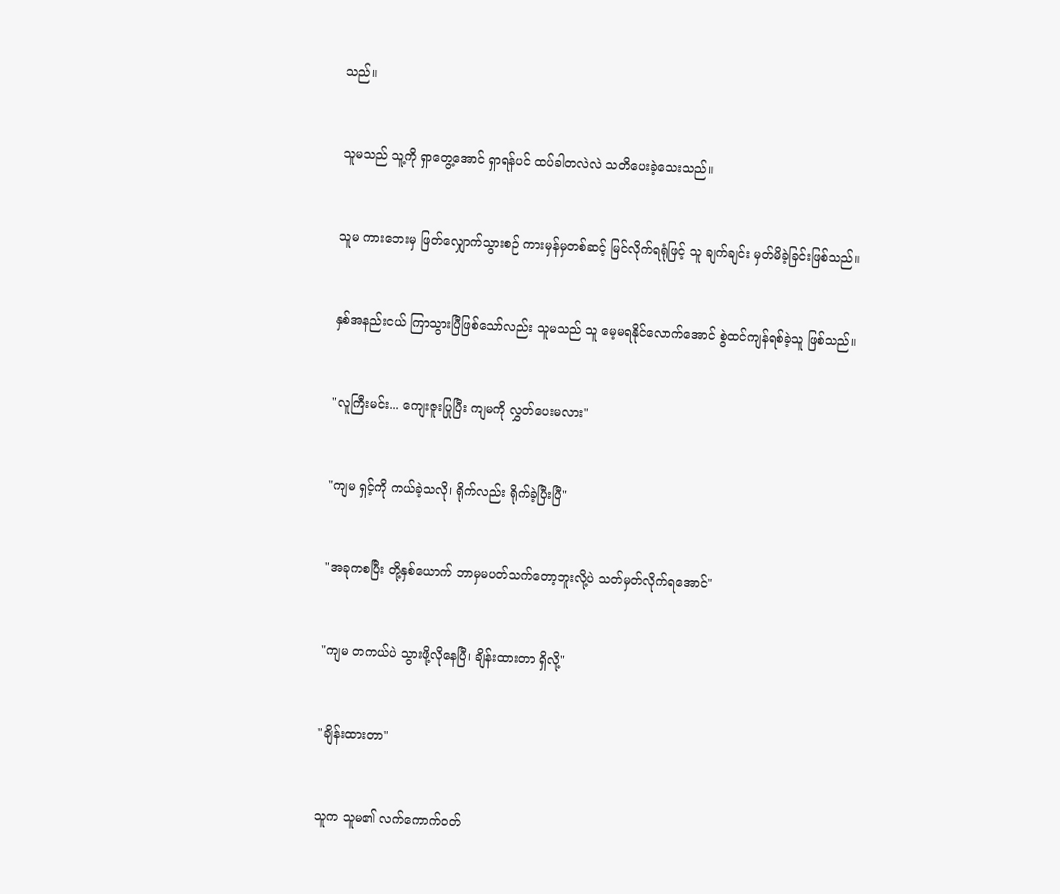သည်။


သူမသည် သူ့ကို ရှာတွေ့အောင် ရှာရန်ပင် ထပ်ခါတလဲလဲ သတိပေးခဲ့သေးသည်။


သူမ ကားဘေးမှ ဖြတ်လျှောက်သွားစဉ် ကားမှန်မှတစ်ဆင့် မြင်လိုက်ရရုံဖြင့် သူ ချက်ချင်း မှတ်မိခဲ့ခြင်းဖြစ်သည်။


နှစ်အနည်းငယ် ကြာသွားပြီဖြစ်သော်လည်း သူမသည် သူ မေ့မရနိုင်လောက်အောင် စွဲထင်ကျန်ရစ်ခဲ့သူ ဖြစ်သည်။


"လူကြီးမင်း... ကျေးဇူးပြုပြီး ကျမကို လွှတ်ပေးမလား"


"ကျမ ရှင့်ကို ကယ်ခဲ့သလို၊ ရိုက်လည်း ရိုက်ခဲ့ပြီးပြီ"


"အခုကစပြီး တို့နှစ်ယောက် ဘာမှမပတ်သက်တော့ဘူးလို့ပဲ သတ်မှတ်လိုက်ရအောင်"


"ကျမ တကယ်ပဲ သွားဖို့လိုနေပြီ၊ ချိန်းထားတာ ရှိလို့"


"ချိန်းထားတာ"


သူက သူမ၏ လက်ကောက်ဝတ်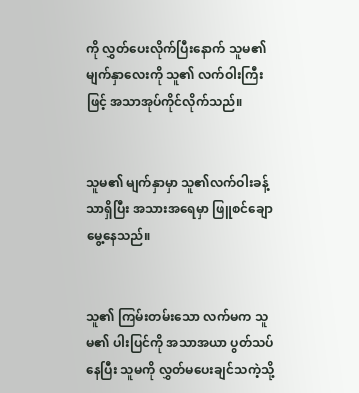ကို လွှတ်ပေးလိုက်ပြီးနောက် သူမ၏ မျက်နှာလေးကို သူ၏ လက်ဝါးကြီးဖြင့် အသာအုပ်ကိုင်လိုက်သည်။


သူမ၏ မျက်နှာမှာ သူ၏လက်ဝါးခန့်သာရှိပြီး အသားအရေမှာ ဖြူစင်ချောမွေ့နေသည်။


သူ၏ ကြမ်းတမ်းသော လက်မက သူမ၏ ပါးပြင်ကို အသာအယာ ပွတ်သပ်နေပြီး သူမကို လွှတ်မပေးချင်သကဲ့သို့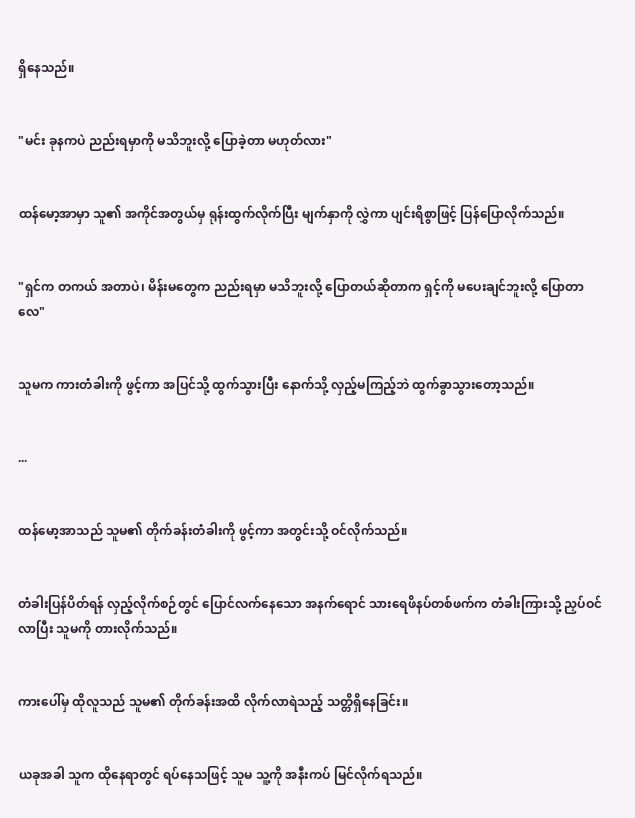ရှိနေသည်။


"မင်း ခုနကပဲ ညည်းရမှာကို မသိဘူးလို့ ပြောခဲ့တာ မဟုတ်လား"


ထန်မော့အာမှာ သူ၏ အကိုင်အတွယ်မှ ရုန်းထွက်လိုက်ပြီး မျက်နှာကို လွှဲကာ ပျင်းရိစွာဖြင့် ပြန်ပြောလိုက်သည်။


"ရှင်က တကယ် အတာပဲ၊ မိန်းမတွေက ညည်းရမှာ မသိဘူးလို့ ပြောတယ်ဆိုတာက ရှင့်ကို မပေးချင်ဘူးလို့ ပြောတာလေ"


သူမက ကားတံခါးကို ဖွင့်ကာ အပြင်သို့ ထွက်သွားပြီး နောက်သို့ လှည့်မကြည့်ဘဲ ထွက်ခွာသွားတော့သည်။


...


ထန်မော့အာသည် သူမ၏ တိုက်ခန်းတံခါးကို ဖွင့်ကာ အတွင်းသို့ ဝင်လိုက်သည်။


တံခါးပြန်ပိတ်ရန် လှည့်လိုက်စဉ်တွင် ပြောင်လက်နေသော အနက်ရောင် သားရေဖိနပ်တစ်ဖက်က တံခါးကြားသို့ ညှပ်ဝင်လာပြီး သူမကို တားလိုက်သည်။


ကားပေါ်မှ ထိုလူသည် သူမ၏ တိုက်ခန်းအထိ လိုက်လာရဲသည့် သတ္တိရှိနေခြင်း။


ယခုအခါ သူက ထိုနေရာတွင် ရပ်နေသဖြင့် သူမ သူ့ကို အနီးကပ် မြင်လိုက်ရသည်။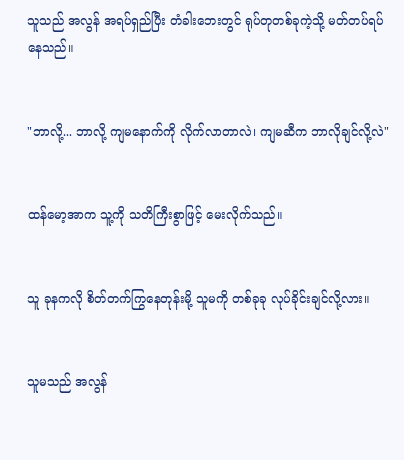သူသည် အလွန် အရပ်ရှည်ပြီး တံခါးဘေးတွင် ရုပ်တုတစ်ခုကဲ့သို့ မတ်တပ်ရပ်နေသည်။


"ဘာလို့... ဘာလို့ ကျမနောက်ကို လိုက်လာတာလဲ၊ ကျမဆီက ဘာလိုချင်လို့လဲ"


ထန်မော့အာက သူ့ကို သတိကြီးစွာဖြင့် မေးလိုက်သည်။


သူ ခုနကလို စိတ်တက်ကြွနေတုန်းမို့ သူမကို တစ်ခုခု လုပ်ခိုင်းချင်လို့လား။


သူမသည် အလွန်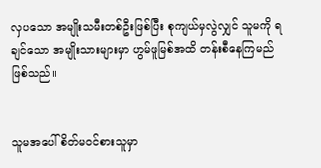လှပသော အမျိုးသမီးတစ်ဦးဖြစ်ပြီး စုကျယ်မှလွဲလျှင် သူမကို ရချင်သော အမျိုးသားများမှာ ဟွမ်ဖူမြစ်အထိ တန်းစီနေကြမည်ဖြစ်သည်။


သူမအပေါ် စိတ်မဝင်စားသူမှာ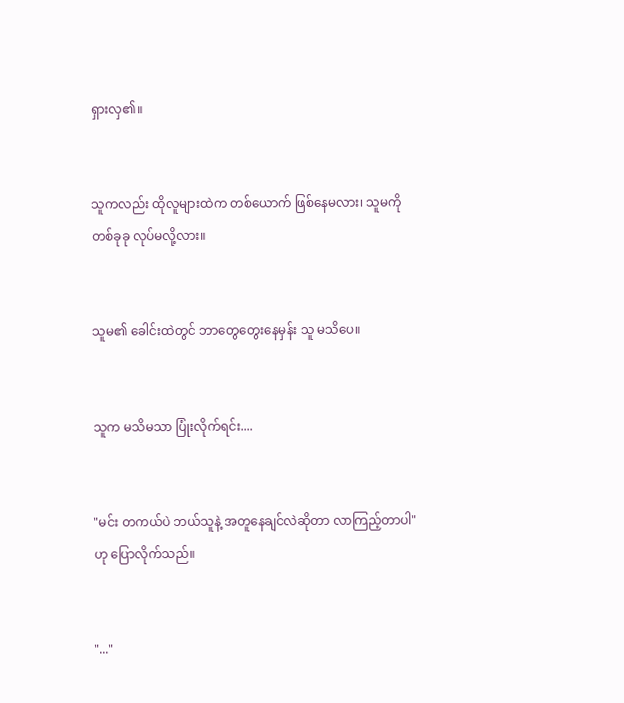ရှားလှ၏။


သူကလည်း ထိုလူများထဲက တစ်ယောက် ဖြစ်နေမလား၊ သူမကို တစ်ခုခု လုပ်မလို့လား။


သူမ၏ ခေါင်းထဲတွင် ဘာတွေတွေးနေမှန်း သူ မသိပေ။


သူက မသိမသာ ပြုံးလိုက်ရင်း....


"မင်း တကယ်ပဲ ဘယ်သူနဲ့ အတူနေချင်လဲဆိုတာ လာကြည့်တာပါ" ဟု ပြောလိုက်သည်။


"..."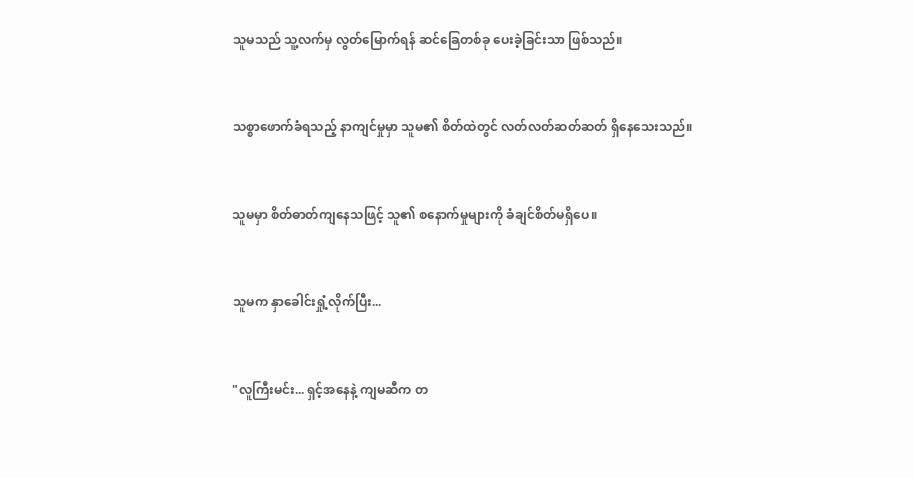သူမသည် သူ့လက်မှ လွတ်မြောက်ရန် ဆင်ခြေတစ်ခု ပေးခဲ့ခြင်းသာ ဖြစ်သည်။


သစ္စာဖောက်ခံရသည့် နာကျင်မှုမှာ သူမ၏ စိတ်ထဲတွင် လတ်လတ်ဆတ်ဆတ် ရှိနေသေးသည်။


သူမမှာ စိတ်ဓာတ်ကျနေသဖြင့် သူ၏ စနောက်မှုများကို ခံချင်စိတ်မရှိပေ။


သူမက နှာခေါင်းရှုံ့လိုက်ပြီး...


"လူကြီးမင်း... ရှင့်အနေနဲ့ ကျမဆီက တ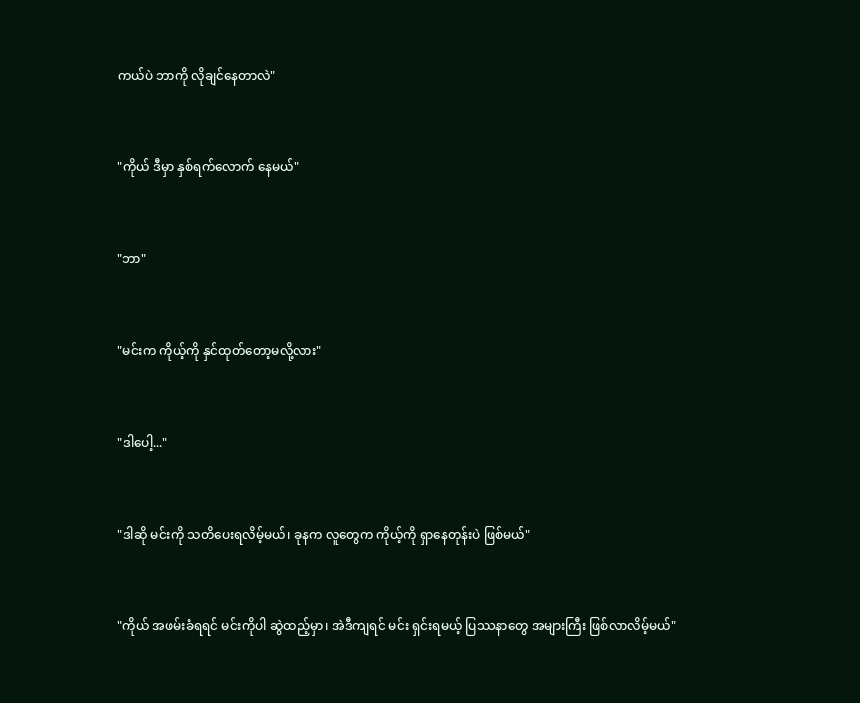ကယ်ပဲ ဘာကို လိုချင်နေတာလဲ"


"ကိုယ် ဒီမှာ နှစ်ရက်လောက် နေမယ်"


"ဘာ"


"မင်းက ကိုယ့်ကို နှင်ထုတ်တော့မလို့လား"


"ဒါပေါ့..."


"ဒါဆို မင်းကို သတိပေးရလိမ့်မယ်၊ ခုနက လူတွေက ကိုယ့်ကို ရှာနေတုန်းပဲ ဖြစ်မယ်"


"ကိုယ် အဖမ်းခံရရင် မင်းကိုပါ ဆွဲထည့်မှာ၊ အဲဒီကျရင် မင်း ရှင်းရမယ့် ပြဿနာတွေ အများကြီး ဖြစ်လာလိမ့်မယ်"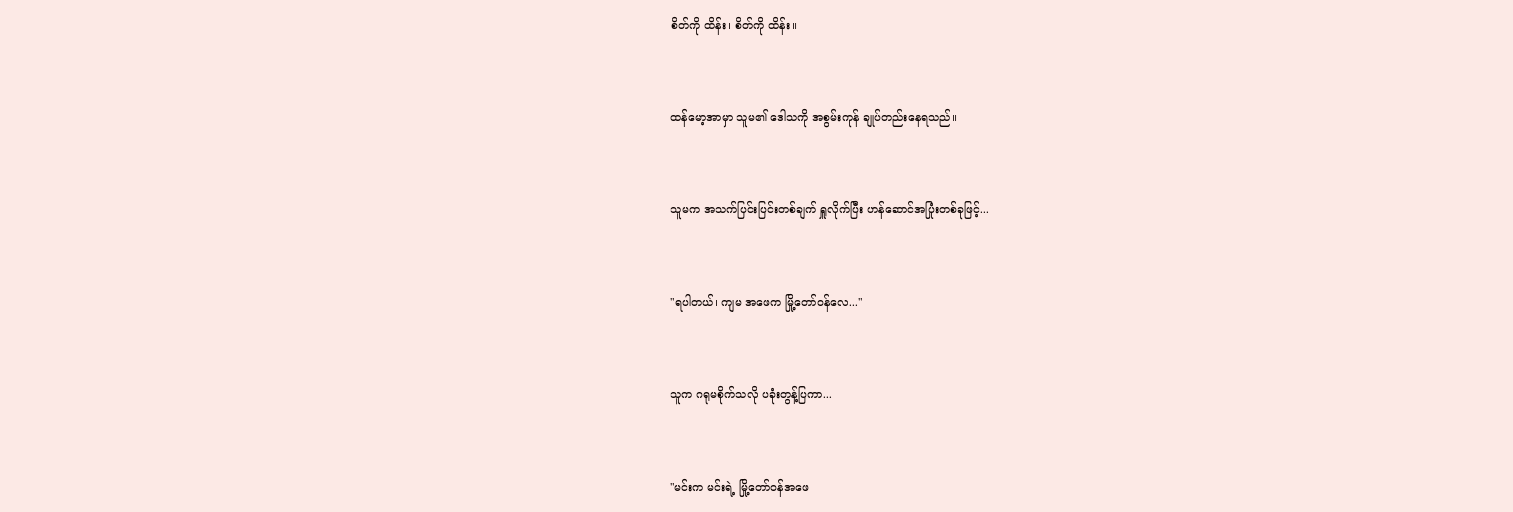စိတ်ကို ထိန်း၊ စိတ်ကို ထိန်း။


ထန်မော့အာမှာ သူမ၏ ဒေါသကို အစွမ်းကုန် ချုပ်တည်းနေရသည်။


သူမက အသက်ပြင်းပြင်းတစ်ချက် ရှူလိုက်ပြီး ဟန်ဆောင်အပြုံးတစ်ခုဖြင့်...


"ရပါတယ်၊ ကျမ အဖေက မြို့တော်ဝန်လေ..."


သူက ဂရုမစိုက်သလို ပခုံးတွန့်ပြကာ...


"မင်းက မင်းရဲ့ မြို့တော်ဝန်အဖေ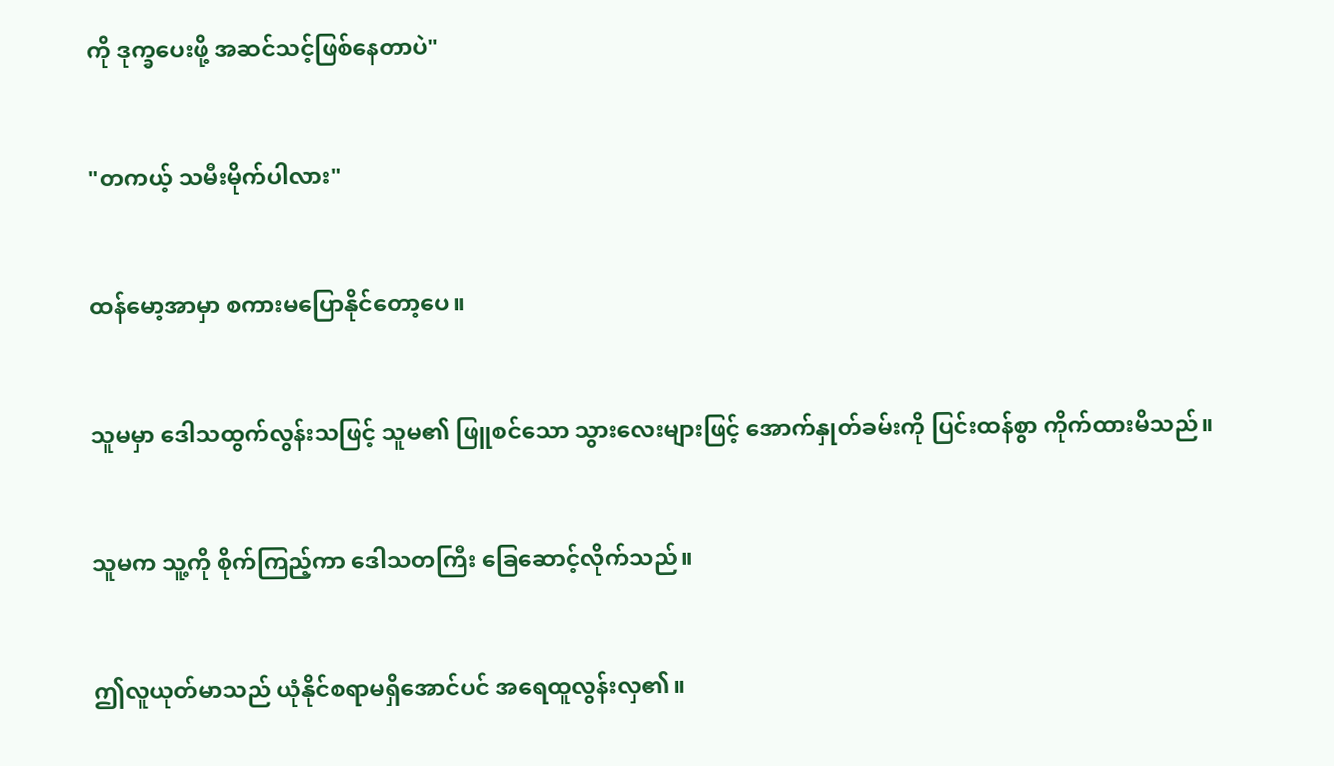ကို ဒုက္ခပေးဖို့ အဆင်သင့်ဖြစ်နေတာပဲ"


"တကယ့် သမီးမိုက်ပါလား"


ထန်မော့အာမှာ စကားမပြောနိုင်တော့ပေ။


သူမမှာ ဒေါသထွက်လွန်းသဖြင့် သူမ၏ ဖြူစင်သော သွားလေးများဖြင့် အောက်နှုတ်ခမ်းကို ပြင်းထန်စွာ ကိုက်ထားမိသည်။


သူမက သူ့ကို စိုက်ကြည့်ကာ ဒေါသတကြီး ခြေဆောင့်လိုက်သည်။


ဤလူယုတ်မာသည် ယုံနိုင်စရာမရှိအောင်ပင် အရေထူလွန်းလှ၏။